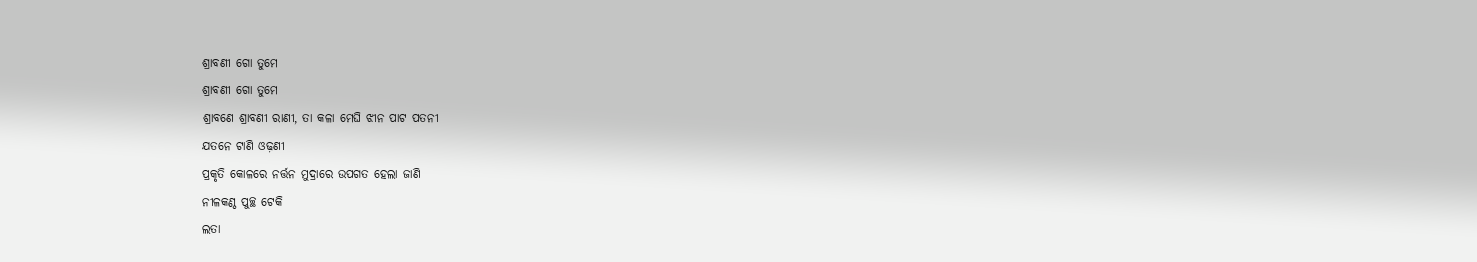ଶ୍ରାବଣୀ ଗୋ ତୁମେ
ଶ୍ରାବଣୀ ଗୋ ତୁମେ
ଶ୍ରାବଣେ ଶ୍ରାବଣୀ ରାଣୀ, ତା କଳା ମେଘି ଝୀନ ପାଟ ପତନୀ
ଯତନେ ଟାଣି ଓଢ଼ଣୀ
ପ୍ରକୃତି କୋଳରେ ନର୍ତ୍ତନ ମୁଦ୍ରାରେ ଉପଗତ ହେଲା ଜାଣି
ନୀଳକଣ୍ଠ ପୁଚ୍ଛ ଟେକି
ଲତା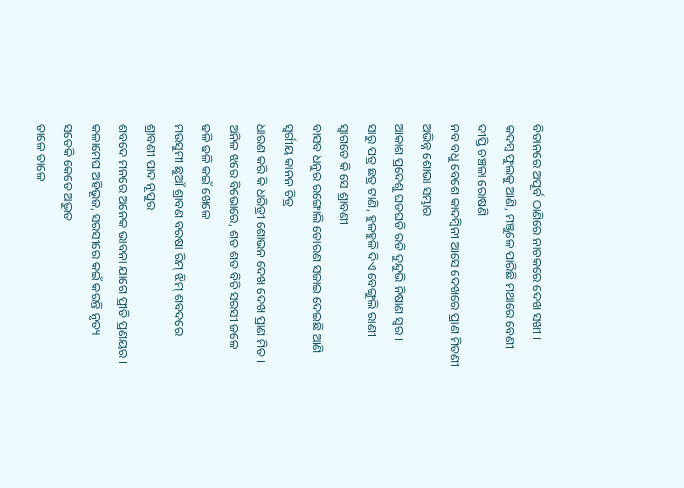ବିତାନରେ ଅପୂର୍ବ ଠାଣିରେ ନାଚକରେ ଦେଖ ସଖୀ ।
କଦମ୍ଵ ଫୁଲକୁ ଆଣି, ମଞ୍ଜୁଳେ ପାରିଛି ମଥାରେ ବେଣୀ
ଦୀପ୍ତି ଚଞ୍ଚଳା ରୋଷଣି
ନବ ବଧୁ ବେଶେ କାଦମ୍ବିନୀ ଆସେ ଦେଖରେ ପ୍ରାଣ ମିତଣୀ
ଅଭିନ୍ନ ଶୋଭା ସମ୍ଭାର
ଆକାଶ ପ୍ରଦେଶୁ ଘଡଘଡି ରଡି ଦୁନ୍ଦୁଭି ନିଷାଣ ସ୍ଵର ।
ସାରୁ ପତ୍ର ଛତ୍ର ଟାଣି, ହୁଳହୁଳି ଦିଏ ବେଙ୍ଗୁଲି ରାଣୀ
ସ୍ଵାଗତେ କି ସେ ଶ୍ରାବଣୀ
ବାସବ ଧନୁର ରଙ୍ଗୋଲି ତୋରଣ ସଜାଇ ଦେଇଛି ଆଣି
ସ୍ୱର୍ଗୀୟ କାନନ ଚିତ୍ର
ଧାରଣ କରି କି ଧରିତ୍ରୀ ଶୋଭନ ଦେଖ ଦେଖ ପ୍ରାଣ ମିତ ।
ଅନିଳ ଝରେ ବିଭୋରେ, ଶତ ଶତ ବିଚି ସରସୀ ଜଳେ
ଢଳି ଢଳି କଇଁ ଖେଳେ
ମଉସୁମୀ ଛୁଆଁ ଶ୍ରାବଣ ବରଷା ରିମ୍ ଝିମ୍ ଶବଦରେ
ଶ୍ରାବଣୀ ପାଦ ନୂପୁର
ଶବଦେ ମନରେ ଅନେକ ଭାବନା ଯାଗେ ପ୍ରୀତି ପ୍ରଣୟର ।
କଳାମେଘ ଅହିଭୂଜ, ସରସୀରେ କଇଁ କରନ୍ତି ନୃତ୍ୟ
ସତେକି କେତେ ଅଦ୍ଭୁତ
ତାଳେ ତାଳେ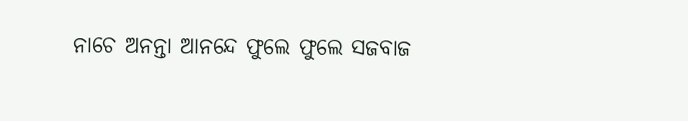ନାଚେ ଅନନ୍ତା ଆନନ୍ଦେ ଫୁଲେ ଫୁଲେ ସଜବାଜ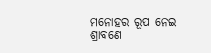ମନୋହର ରୂପ ନେଇ
ଶ୍ରାବଣେ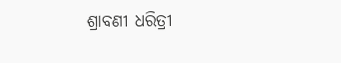ଶ୍ରାବଣୀ ଧରିତ୍ରୀ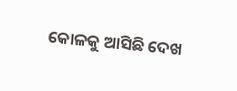କୋଳକୁ ଆସିଛି ଦେଖ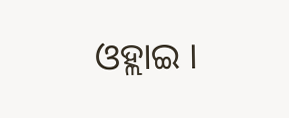ଓହ୍ଲାଇ ।